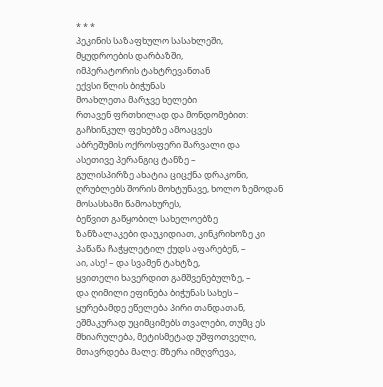* * *
პეკინის საზაფხულო სასახლეში,
მყუდროების დარბაზში,
იმპერატორის ტახტრევანთან
ექვსი წლის ბიჭუნას
მოახლეთა მარჯვე ხელები
რთავენ ფრთხილად და მონდომებით:
გაჩხინკულ ფეხებზე ამოაცვეს
აბრეშუმის ოქროსფერი შარვალი და
ასეთივე პერანგიც ტანზე –
გულისპირზე ახატია ციცქნა დრაკონი,
ღრუბლებს შორის მოხტუნავე, ხოლო ზემოდან
მოსასხამი წამოახურეს,
ბეწვით გაწყობილ სახელოებზე
ზანზალაკები დაუკიდიათ, კინკრიხოზე კი
პაწაწა ჩაჭყლეტილ ქუდს აფარებენ, –
აი, ასე! – და სვამენ ტახტზე,
ყვითელი ხავერდით გამშვენებულზე, –
და ღიმილი ეფინება ბიჭუნას სახეს –
ყურებამდე ეწელება პირი თანდათან,
ეშმაკურად უციმციმებს თვალები, თუმც ეს
მხიარულება, მეტისმეტად უშფოთველი,
მთავრდება მალე: მზერა იმღვრევა,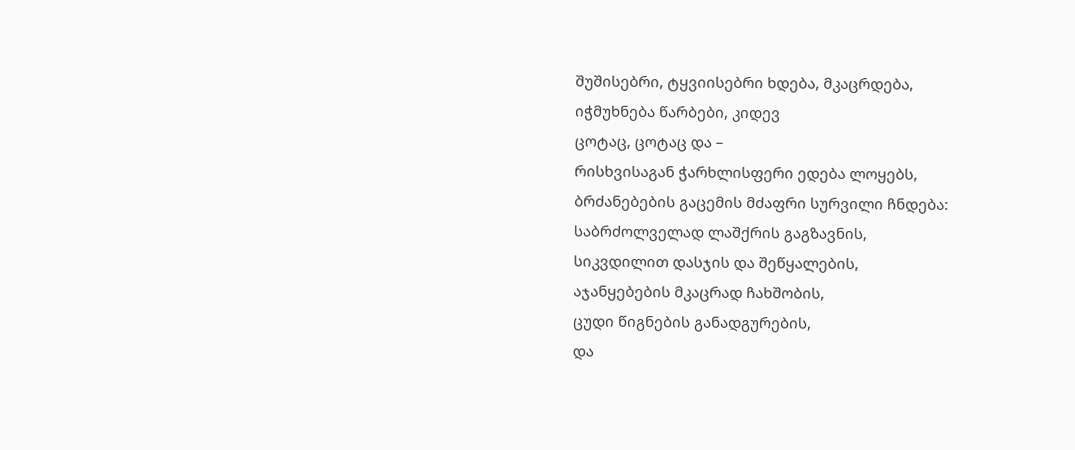შუშისებრი, ტყვიისებრი ხდება, მკაცრდება,
იჭმუხნება წარბები, კიდევ
ცოტაც, ცოტაც და –
რისხვისაგან ჭარხლისფერი ედება ლოყებს,
ბრძანებების გაცემის მძაფრი სურვილი ჩნდება:
საბრძოლველად ლაშქრის გაგზავნის,
სიკვდილით დასჯის და შეწყალების,
აჯანყებების მკაცრად ჩახშობის,
ცუდი წიგნების განადგურების,
და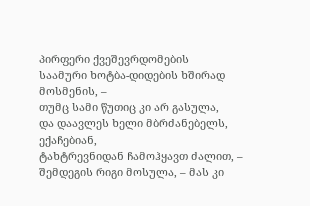პირფერი ქვეშევრდომების
საამური ხოტბა-დიდების ხშირად მოსმენის, –
თუმც სამი წუთიც კი არ გასულა,
და დაავლეს ხელი მბრძანებელს, ექაჩებიან,
ტახტრევნიდან ჩამოჰყავთ ძალით, –
შემდეგის რიგი მოსულა, – მას კი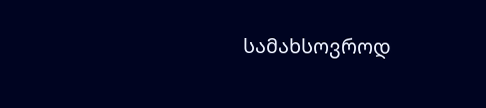სამახსოვროდ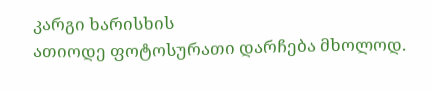კარგი ხარისხის
ათიოდე ფოტოსურათი დარჩება მხოლოდ.